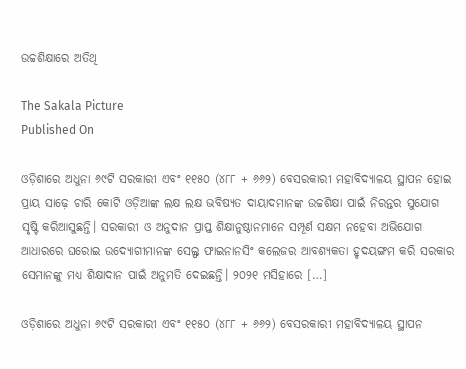ଉଚ୍ଚଶିକ୍ଷାରେ ଅତିଥି

The Sakala Picture
Published On

ଓଡ଼ିଶାରେ ଅଧୁନା ୬୯ଟି ସରକାରୀ ଏବଂ ୧୧୫୦ (୪୮୮ + ୬୬୨) ବେସରକାରୀ ମହାବିଦ୍ୟାଳୟ ସ୍ଥାପନ ହୋଇ ପ୍ରାୟ ସାଢ଼େ ଚାରି କୋଟି ଓଡ଼ିଆଙ୍କ ଲକ୍ଷ ଲକ୍ଷ ଭବିଷ୍ୟତ ଦାୟାଦମାନଙ୍କ ଉଚ୍ଚଶିକ୍ଷା ପାଇଁ ନିରନ୍ତର ସୁଯୋଗ ସୃଷ୍ଟି କରିଆସୁଛନ୍ତି। ସରକାରୀ ଓ ଅନୁଦାନ ପ୍ରାପ୍ତ ଶିକ୍ଷାନୁଷ୍ଠାନମାନେ ସମ୍ପୂର୍ଣ ସକ୍ଷମ ନହେବା ଅଭିଯୋଗ ଆଧାରରେ ଘରୋଇ ଉଦ୍ୟୋଗୀମାନଙ୍କ ସେଲ୍ଫ ଫାଇନାନସିଂ କଲେଜର ଆବଶ୍ୟକତା ହୃଦୟଙ୍ଗମ କରି ସରକାର ସେମାନଙ୍କୁ ମଧ୍ୟ ଶିକ୍ଷାଦାନ ପାଇଁ ଅନୁମତି ଦେଇଛନ୍ତି। ୨୦୨୧ ମସିହାରେ […]

ଓଡ଼ିଶାରେ ଅଧୁନା ୬୯ଟି ସରକାରୀ ଏବଂ ୧୧୫୦ (୪୮୮ + ୬୬୨) ବେସରକାରୀ ମହାବିଦ୍ୟାଳୟ ସ୍ଥାପନ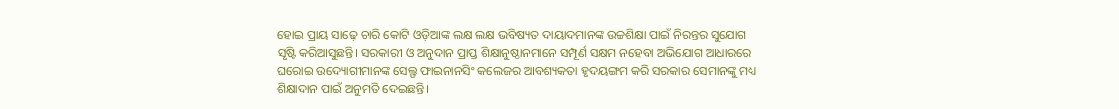ହୋଇ ପ୍ରାୟ ସାଢ଼େ ଚାରି କୋଟି ଓଡ଼ିଆଙ୍କ ଲକ୍ଷ ଲକ୍ଷ ଭବିଷ୍ୟତ ଦାୟାଦମାନଙ୍କ ଉଚ୍ଚଶିକ୍ଷା ପାଇଁ ନିରନ୍ତର ସୁଯୋଗ ସୃଷ୍ଟି କରିଆସୁଛନ୍ତି। ସରକାରୀ ଓ ଅନୁଦାନ ପ୍ରାପ୍ତ ଶିକ୍ଷାନୁଷ୍ଠାନମାନେ ସମ୍ପୂର୍ଣ ସକ୍ଷମ ନହେବା ଅଭିଯୋଗ ଆଧାରରେ ଘରୋଇ ଉଦ୍ୟୋଗୀମାନଙ୍କ ସେଲ୍ଫ ଫାଇନାନସିଂ କଲେଜର ଆବଶ୍ୟକତା ହୃଦୟଙ୍ଗମ କରି ସରକାର ସେମାନଙ୍କୁ ମଧ୍ୟ ଶିକ୍ଷାଦାନ ପାଇଁ ଅନୁମତି ଦେଇଛନ୍ତି।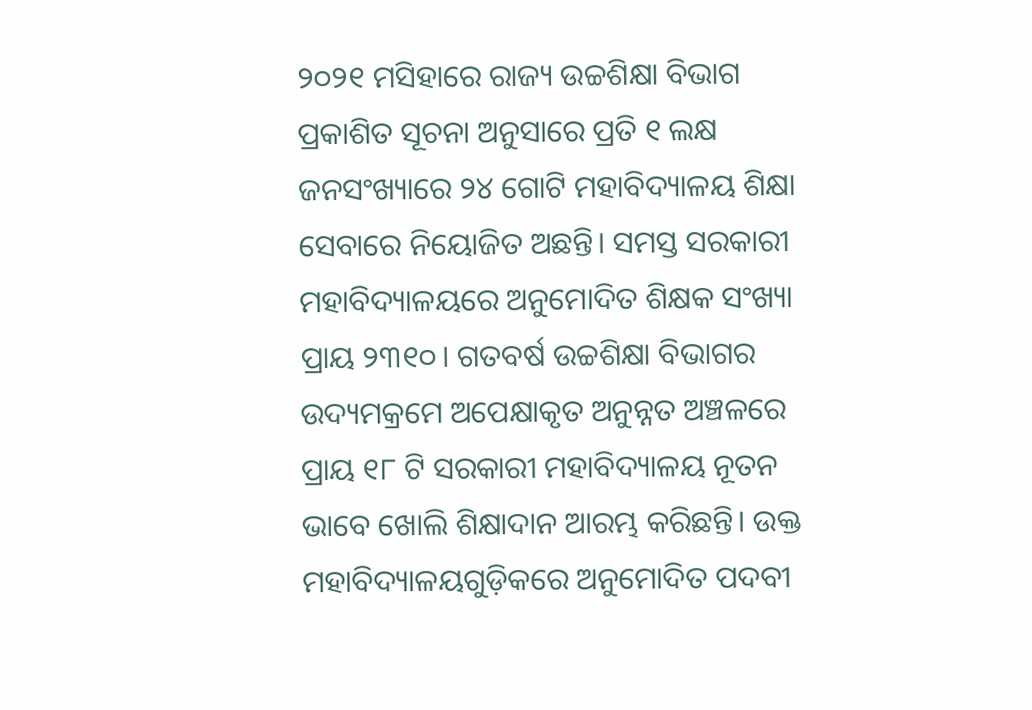୨୦୨୧ ମସିହାରେ ରାଜ୍ୟ ଉଚ୍ଚଶିକ୍ଷା ବିଭାଗ ପ୍ରକାଶିତ ସୂଚନା ଅନୁସାରେ ପ୍ରତି ୧ ଲକ୍ଷ ଜନସଂଖ୍ୟାରେ ୨୪ ଗୋଟି ମହାବିଦ୍ୟାଳୟ ଶିକ୍ଷା ସେବାରେ ନିୟୋଜିତ ଅଛନ୍ତି। ସମସ୍ତ ସରକାରୀ ମହାବିଦ୍ୟାଳୟରେ ଅନୁମୋଦିତ ଶିକ୍ଷକ ସଂଖ୍ୟା ପ୍ରାୟ ୨୩୧୦। ଗତବର୍ଷ ଉଚ୍ଚଶିକ୍ଷା ବିଭାଗର ଉଦ୍ୟମକ୍ରମେ ଅପେକ୍ଷାକୃତ ଅନୁନ୍ନତ ଅଞ୍ଚଳରେ ପ୍ରାୟ ୧୮ ଟି ସରକାରୀ ମହାବିଦ୍ୟାଳୟ ନୂତନ ଭାବେ ଖୋଲି ଶିକ୍ଷାଦାନ ଆରମ୍ଭ କରିଛନ୍ତି। ଉକ୍ତ ମହାବିଦ୍ୟାଳୟଗୁଡ଼ିକରେ ଅନୁମୋଦିତ ପଦବୀ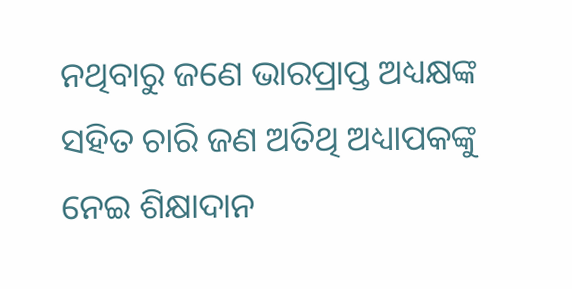ନଥିବାରୁ ଜଣେ ଭାରପ୍ରାପ୍ତ ଅଧ୍ୟକ୍ଷଙ୍କ ସହିତ ଚାରି ଜଣ ଅତିଥି ଅଧ୍ୟାପକଙ୍କୁ ନେଇ ଶିକ୍ଷାଦାନ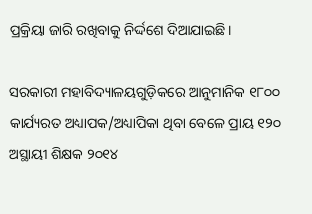ପ୍ରକ୍ରିୟା ଜାରି ରଖିବାକୁ ନିର୍ଦ୍ଦଶେ ଦିଆଯାଇଛି।

ସରକାରୀ ମହାବିଦ୍ୟାଳୟଗୁଡ଼ିକରେ ଆନୁମାନିକ ୧୮୦୦ କାର୍ଯ୍ୟରତ ଅଧ୍ୟାପକ/ଅଧ୍ୟାପିକା ଥିବା ବେଳେ ପ୍ରାୟ ୧୨୦ ଅସ୍ଥାୟୀ ଶିକ୍ଷକ ୨୦୧୪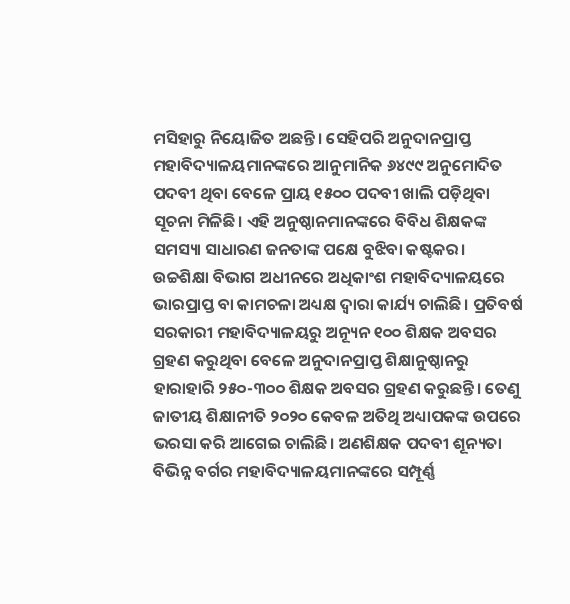ମସିହାରୁ ନିୟୋଜିତ ଅଛନ୍ତି। ସେହିପରି ଅନୁଦାନପ୍ରାପ୍ତ ମହାବିଦ୍ୟାଳୟମାନଙ୍କରେ ଆନୁମାନିକ ୬୪୯୯ ଅନୁମୋଦିତ ପଦବୀ ଥିବା ବେଳେ ପ୍ରାୟ ୧୫୦୦ ପଦବୀ ଖାଲି ପଡ଼ିଥିବା ସୂଚନା ମିଳିଛି। ଏହି ଅନୁଷ୍ଠାନମାନଙ୍କରେ ବିବିଧ ଶିକ୍ଷକଙ୍କ ସମସ୍ୟା ସାଧାରଣ ଜନତାଙ୍କ ପକ୍ଷେ ବୁଝିବା କଷ୍ଟକର। ଉଚ୍ଚଶିକ୍ଷା ବିଭାଗ ଅଧୀନରେ ଅଧିକାଂଶ ମହାବିଦ୍ୟାଳୟରେ ଭାରପ୍ରାପ୍ତ ବା କାମଚଳା ଅଧ୍ୟକ୍ଷ ଦ୍ବାରା କାର୍ଯ୍ୟ ଚାଲିଛି। ପ୍ରତିବର୍ଷ ସରକାରୀ ମହାବିଦ୍ୟାଳୟରୁ ଅନ୍ୟୂନ ୧୦୦ ଶିକ୍ଷକ ଅବସର ଗ୍ରହଣ କରୁଥିବା ବେଳେ ଅନୁଦାନପ୍ରାପ୍ତ ଶିକ୍ଷାନୁଷ୍ଠାନରୁ ହାରାହାରି ୨୫୦-୩୦୦ ଶିକ୍ଷକ ଅବସର ଗ୍ରହଣ କରୁଛନ୍ତି। ତେଣୁ ଜାତୀୟ ଶିକ୍ଷାନୀତି ୨୦୨୦ କେବଳ ଅତିଥି ଅଧ୍ୟାପକଙ୍କ ଉପରେ ଭରସା କରି ଆଗେଇ ଚାଲିଛି। ଅଣଶିକ୍ଷକ ପଦବୀ ଶୂନ୍ୟତା ବିଭିନ୍ନ ବର୍ଗର ମହାବିଦ୍ୟାଳୟମାନଙ୍କରେ ସମ୍ପୂର୍ଣ୍ଣ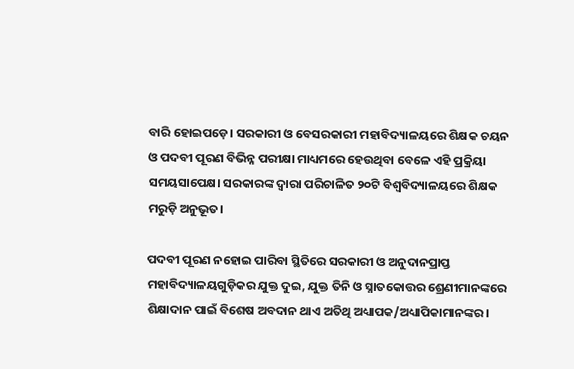ବାରି ହୋଇପଡ଼େ। ସରକାରୀ ଓ ବେସରକାରୀ ମହାବିଦ୍ୟାଳୟରେ ଶିକ୍ଷକ ଚୟନ ଓ ପଦବୀ ପୂରଣ ବିଭିନ୍ନ ପରୀକ୍ଷା ମାଧ୍ୟମରେ ହେଉଥିବା ବେଳେ ଏହି ପ୍ରକ୍ରିୟା ସମୟସାପେକ୍ଷ। ସରକାରଙ୍କ ଦ୍ବାରା ପରିଚାଳିତ ୨୦ଟି ବିଶ୍ବବିଦ୍ୟାଳୟରେ ଶିକ୍ଷକ ମରୁଡ଼ି ଅନୁଭୂତ।

ପଦବୀ ପୂରଣ ନହୋଇ ପାରିବା ସ୍ଥିତିରେ ସରକାରୀ ଓ ଅନୁଦାନପ୍ରାପ୍ତ ମହାବିଦ୍ୟାଳୟଗୁଡ଼ିକର ଯୁକ୍ତ ଦୁଇ, ଯୁକ୍ତ ତିନି ଓ ସ୍ନାତକୋତ୍ତର ଶ୍ରେଣୀମାନଙ୍କରେ ଶିକ୍ଷାଦାନ ପାଇଁ ବିଶେଷ ଅବଦାନ ଥାଏ ଅତିଥି ଅଧ୍ୟାପକ/ଅଧ୍ୟାପିକାମାନଙ୍କର।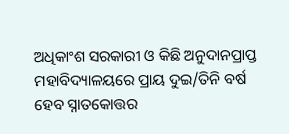ଅଧିକାଂଶ ସରକାରୀ ଓ କିଛି ଅନୁଦାନପ୍ରାପ୍ତ ମହାବିଦ୍ୟାଳୟରେ ପ୍ରାୟ ଦୁଇ/ତିନି ବର୍ଷ ହେବ ସ୍ନାତକୋତ୍ତର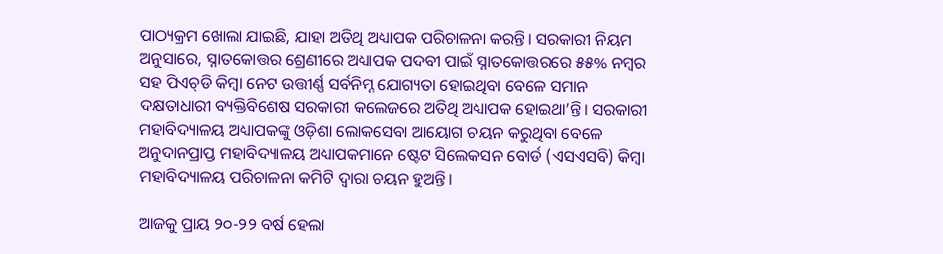ପାଠ୍ୟକ୍ରମ ଖୋଲା ଯାଇଛି, ଯାହା ଅତିଥି ଅଧ୍ୟାପକ ପରିଚାଳନା କରନ୍ତି। ସରକାରୀ ନିୟମ ଅନୁସାରେ, ସ୍ନାତକୋତ୍ତର ଶ୍ରେଣୀରେ ଅଧ୍ୟାପକ ପଦବୀ ପାଇଁ ସ୍ନାତକୋତ୍ତରରେ ୫୫% ନମ୍ବର ସହ ପିଏଚ୍‌ଡି କିମ୍ବା ନେଟ ଉତ୍ତୀର୍ଣ୍ଣ ସର୍ବନିମ୍ନ ଯୋଗ୍ୟତା ହୋଇଥିବା ବେଳେ ସମାନ ଦକ୍ଷତାଧାରୀ ବ୍ୟକ୍ତିବିଶେଷ ସରକାରୀ କଲେଜରେ ଅତିଥି ଅଧ୍ୟାପକ ହୋଇଥା’ନ୍ତି। ସରକାରୀ ମହାବିଦ୍ୟାଳୟ ଅଧ୍ୟାପକଙ୍କୁ ଓଡ଼ିଶା ଲୋକସେବା ଆୟୋଗ ଚୟନ କରୁଥିବା ବେଳେ ଅନୁଦାନପ୍ରାପ୍ତ ମହାବିଦ୍ୟାଳୟ ଅଧ୍ୟାପକମାନେ ଷ୍ଟେଟ ସିଲେକସନ ବୋର୍ଡ (ଏସଏସବି) କିମ୍ବା ମହାବିଦ୍ୟାଳୟ ପରିଚାଳନା କମିଟି ଦ୍ବାରା ଚୟନ ହୁଅନ୍ତି।

ଆଜକୁ ପ୍ରାୟ ୨୦-୨୨ ବର୍ଷ ହେଲା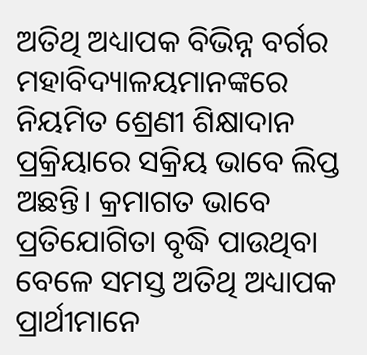ଅତିଥି ଅଧ୍ୟାପକ ବିଭିନ୍ନ ବର୍ଗର ମହାବିଦ୍ୟାଳୟମାନଙ୍କରେ ନିୟମିତ ଶ୍ରେଣୀ ଶିକ୍ଷାଦାନ ପ୍ରକ୍ରିୟାରେ ସକ୍ରିୟ ଭାବେ ଲିପ୍ତ ଅଛନ୍ତି। କ୍ରମାଗତ ଭାବେ ପ୍ରତିଯୋଗିତା ବୃଦ୍ଧି ପାଉଥିବା ବେଳେ ସମସ୍ତ ଅତିଥି ଅଧ୍ୟାପକ ପ୍ରାର୍ଥୀମାନେ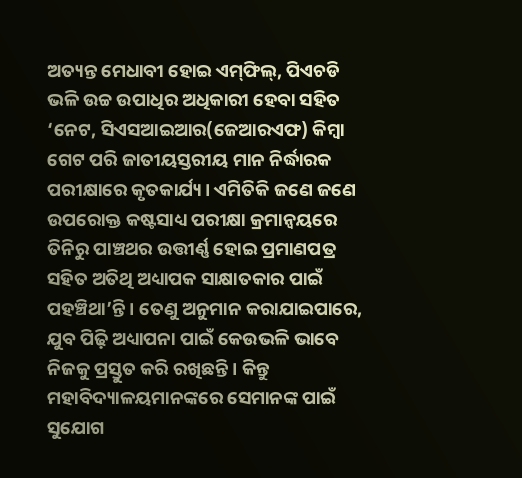ଅତ୍ୟନ୍ତ ମେଧାବୀ ହୋଇ ଏମ୍‌ଫିଲ୍‌, ପିଏଚଡି ଭଳି ଉଚ୍ଚ ଉପାଧିର ଅଧିକାରୀ ହେବା ସହିତ ‘ନେଟ, ସିଏସଆଇଆର(ଜେଆରଏଫ) କିମ୍ବା ଗେଟ ପରି ଜାତୀୟସ୍ତରୀୟ ମାନ ନିର୍ଦ୍ଧାରକ ପରୀକ୍ଷାରେ କୃତକାର୍ଯ୍ୟ। ଏମିତିକି ଜଣେ ଜଣେ ଉପରୋକ୍ତ କଷ୍ଟସାଧ୍ୟ ପରୀକ୍ଷା କ୍ରମାନ୍ୱୟରେ ତିନିରୁ ପାଞ୍ଚଥର ଉତ୍ତୀର୍ଣ୍ଣ ହୋଇ ପ୍ରମାଣପତ୍ର ସହିତ ଅତିଥି ଅଧ୍ୟାପକ ସାକ୍ଷାତକାର ପାଇଁ ପହଞ୍ଚିଥା’ନ୍ତି। ତେଣୁ ଅନୁମାନ କରାଯାଇପାରେ, ଯୁବ ପିଢ଼ି ଅଧ୍ୟାପନା ପାଇଁ କେଉଭଳି ଭାବେ ନିଜକୁ ପ୍ରସ୍ତୁତ କରି ରଖିଛନ୍ତି। କିନ୍ତୁ ମହାବିଦ୍ୟାଳୟମାନଙ୍କରେ ସେମାନଙ୍କ ପାଇଁ ସୁଯୋଗ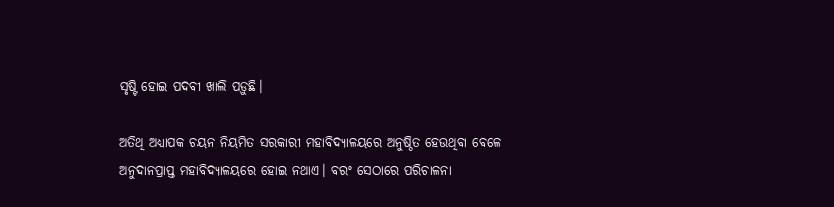ସୃଷ୍ଟି ହୋଇ ପଦବୀ ଖାଲି ପଡ଼ୁଛି।

ଅତିଥି ଅଧ୍ୟାପକ ଚୟନ ନିୟମିତ ସରକାରୀ ମହାବିଦ୍ୟାଳୟରେ ଅନୁଷ୍ଠିତ ହେଉଥିବା ବେଳେ ଅନୁଦାନପ୍ରାପ୍ତ ମହାବିଦ୍ୟାଳୟରେ ହୋଇ ନଥାଏ। ବରଂ ସେଠାରେ ପରିଚାଳନା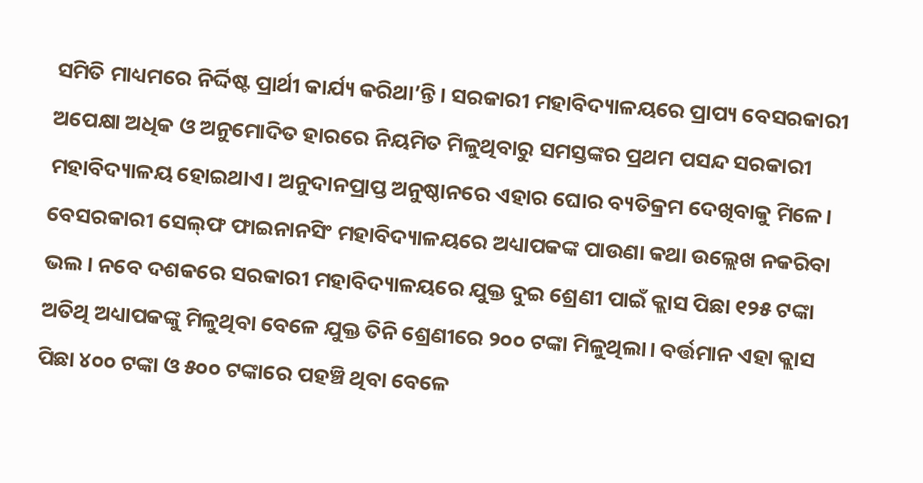ସମିତି ମାଧ୍ୟମରେ ନିର୍ଦ୍ଦିଷ୍ଟ ପ୍ରାର୍ଥୀ କାର୍ଯ୍ୟ କରିଥା’ନ୍ତି। ସରକାରୀ ମହାବିଦ୍ୟାଳୟରେ ପ୍ରାପ୍ୟ ବେସରକାରୀ ଅପେକ୍ଷା ଅଧିକ ଓ ଅନୁମୋଦିତ ହାରରେ ନିୟମିତ ମିଳୁଥିବାରୁ ସମସ୍ତଙ୍କର ପ୍ରଥମ ପସନ୍ଦ ସରକାରୀ ମହାବିଦ୍ୟାଳୟ ହୋଇଥାଏ। ଅନୁଦାନପ୍ରାପ୍ତ ଅନୁଷ୍ଠାନରେ ଏହାର ଘୋର ବ୍ୟତିକ୍ରମ ଦେଖିବାକୁ ମିଳେ। ବେସରକାରୀ ସେଲ୍‌ଫ ଫାଇନାନସିଂ ମହାବିଦ୍ୟାଳୟରେ ଅଧ୍ୟାପକଙ୍କ ପାଉଣା କଥା ଉଲ୍ଲେଖ ନକରିବା ଭଲ। ନବେ ଦଶକରେ ସରକାରୀ ମହାବିଦ୍ୟାଳୟରେ ଯୁକ୍ତ ଦୁଇ ଶ୍ରେଣୀ ପାଇଁ କ୍ଲାସ ପିଛା ୧୨୫ ଟଙ୍କା ଅତିଥି ଅଧ୍ୟାପକଙ୍କୁ ମିଳୁଥିବା ବେଳେ ଯୁକ୍ତ ତିନି ଶ୍ରେଣୀରେ ୨୦୦ ଟଙ୍କା ମିଳୁଥିଲା। ବର୍ତ୍ତମାନ ଏହା କ୍ଲାସ ପିଛା ୪୦୦ ଟଙ୍କା ଓ ୫୦୦ ଟଙ୍କାରେ ପହଞ୍ଚି ଥିବା ବେଳେ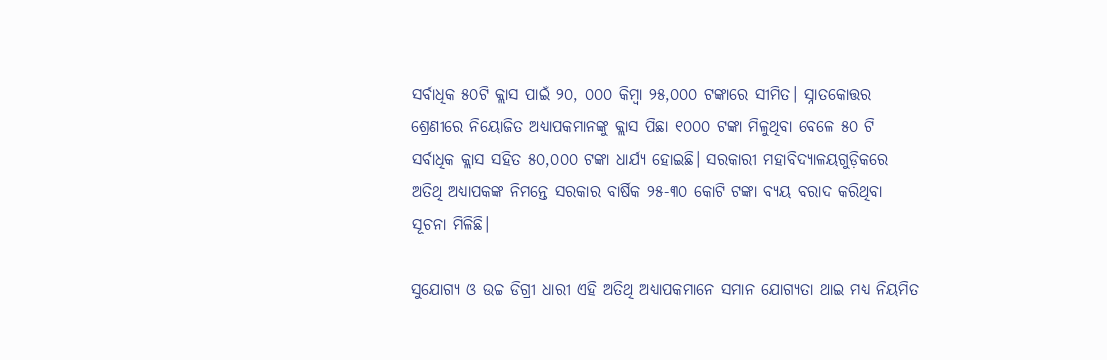ସର୍ବାଧିକ ୫୦ଟି କ୍ଲାସ ପାଇଁ ୨୦, ୦୦୦ କିମ୍ବା ୨୫,୦୦୦ ଟଙ୍କାରେ ସୀମିତ। ସ୍ନାତକୋତ୍ତର ଶ୍ରେଣୀରେ ନିୟୋଜିତ ଅଧ୍ୟାପକମାନଙ୍କୁ କ୍ଲାସ ପିଛା ୧୦୦୦ ଟଙ୍କା ମିଳୁଥିବା ବେଳେ ୫୦ ଟି ସର୍ବାଧିକ କ୍ଲାସ ସହିତ ୫୦,୦୦୦ ଟଙ୍କା ଧାର୍ଯ୍ୟ ହୋଇଛି। ସରକାରୀ ମହାବିଦ୍ୟାଳୟଗୁଡ଼ିକରେ ଅତିଥି ଅଧ୍ୟାପକଙ୍କ ନିମନ୍ତେ ସରକାର ବାର୍ଷିକ ୨୫-୩୦ କୋଟି ଟଙ୍କା ବ୍ୟୟ ବରାଦ କରିଥିବା ସୂଚନା ମିଳିଛି।

ସୁଯୋଗ୍ୟ ଓ ଉଚ୍ଚ ଡିଗ୍ରୀ ଧାରୀ ଏହି ଅତିଥି ଅଧ୍ୟାପକମାନେ ସମାନ ଯୋଗ୍ୟତା ଥାଇ ମଧ୍ୟ ନିୟମିତ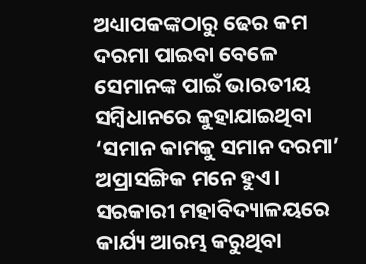ଅଧ୍ୟାପକଙ୍କଠାରୁ ଢେର କମ ଦରମା ପାଇବା ବେଳେ ସେମାନଙ୍କ ପାଇଁ ଭାରତୀୟ ସମ୍ବିଧାନରେ କୁହାଯାଇଥିବା ‘ସମାନ କାମକୁ ସମାନ ଦରମା’ ଅପ୍ରାସଙ୍ଗିକ ମନେ ହୁଏ। ସରକାରୀ ମହାବିଦ୍ୟାଳୟରେ କାର୍ଯ୍ୟ ଆରମ୍ଭ କରୁଥିବା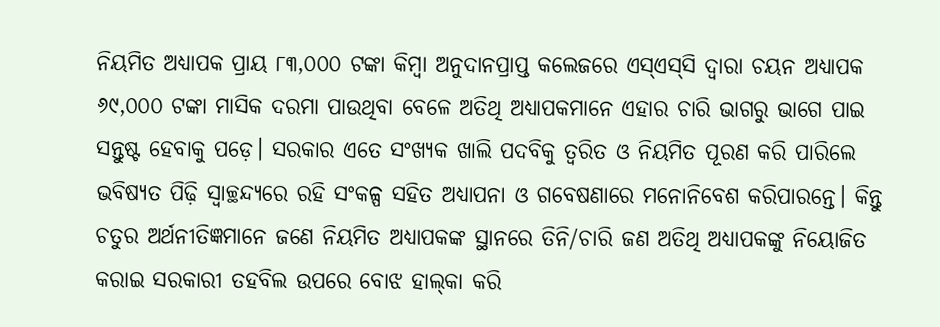ନିୟମିତ ଅଧ୍ୟାପକ ପ୍ରାୟ ୮୩,୦୦୦ ଟଙ୍କା କିମ୍ବା ଅନୁଦାନପ୍ରାପ୍ତ କଲେଜରେ ଏସ୍ଏସ୍‌ସି ଦ୍ବାରା ଚୟନ ଅଧ୍ୟାପକ ୬୯,୦୦୦ ଟଙ୍କା ମାସିକ ଦରମା ପାଉଥିବା ବେଳେ ଅତିଥି ଅଧ୍ୟାପକମାନେ ଏହାର ଚାରି ଭାଗରୁ ଭାଗେ ପାଇ ସନ୍ତୁଷ୍ଟ ହେବାକୁ ପଡ଼େ। ସରକାର ଏତେ ସଂଖ୍ୟକ ଖାଲି ପଦବିକୁ ତ୍ବରିତ ଓ ନିୟମିତ ପୂରଣ କରି ପାରିଲେ ଭବିଷ୍ୟତ ପିଢ଼ି ସ୍ୱାଚ୍ଛନ୍ଦ୍ୟରେ ରହି ସଂକଳ୍ପ ସହିତ ଅଧ୍ୟାପନା ଓ ଗବେଷଣାରେ ମନୋନିବେଶ କରିପାରନ୍ତେ। କିନ୍ତୁ ଚତୁର ଅର୍ଥନୀତିଜ୍ଞମାନେ ଜଣେ ନିୟମିତ ଅଧ୍ୟାପକଙ୍କ ସ୍ଥାନରେ ତିନି/ଚାରି ଜଣ ଅତିଥି ଅଧ୍ୟାପକଙ୍କୁ ନିୟୋଜିତ କରାଇ ସରକାରୀ ତହବିଲ ଉପରେ ବୋଝ ହାଲ୍‌କା କରି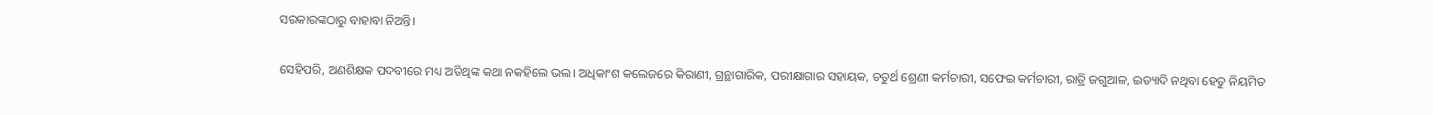ସରକାରଙ୍କଠାରୁ ବାହାବା ନିଅନ୍ତି।

ସେହିପରି, ଅଣଶିକ୍ଷକ ପଦବୀରେ ମଧ୍ୟ ଅତିଥିଙ୍କ କଥା ନକହିଲେ ଭଲ। ଅଧିକାଂଶ କଲେଜରେ କିରାଣୀ, ଗ୍ରନ୍ଥାଗାରିକ, ପରୀକ୍ଷାଗାର ସହାୟକ, ଚତୁର୍ଥ ଶ୍ରେଣୀ କର୍ମଚାରୀ, ସଫେଇ କର୍ମଚାରୀ, ରାତ୍ରି ଜଗୁଆଳ, ଇତ୍ୟାଦି ନଥିବା ହେତୁ ନିୟମିତ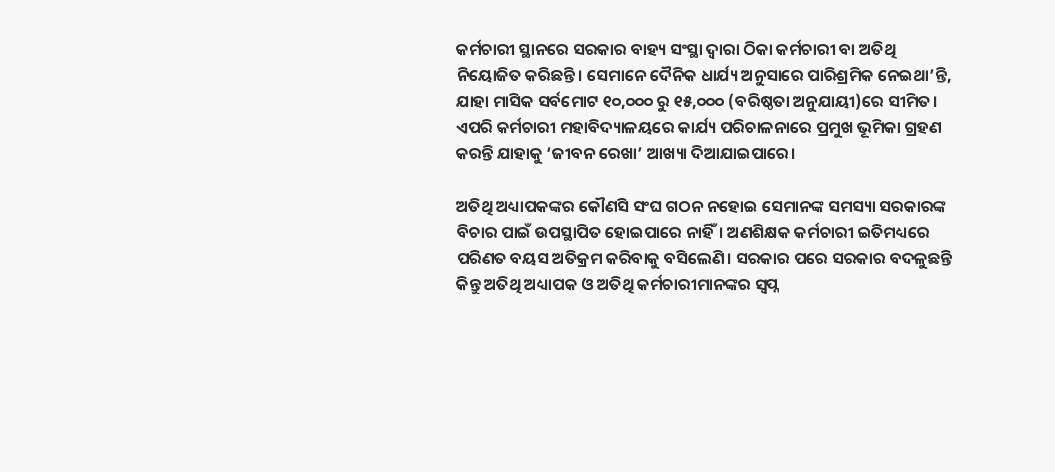କର୍ମଚାରୀ ସ୍ଥାନରେ ସରକାର ବାହ୍ୟ ସଂସ୍ଥା ଦ୍ବାରା ଠିକା କର୍ମଚାରୀ ବା ଅତିଥି ନିୟୋଜିତ କରିଛନ୍ତି। ସେମାନେ ଦୈନିକ ଧାର୍ଯ୍ୟ ଅନୁସାରେ ପାରିଶ୍ରମିକ ନେଇଥା’ନ୍ତି, ଯାହା ମାସିକ ସର୍ବମୋଟ ୧୦,୦୦୦ ରୁ ୧୫,୦୦୦ (ବରିଷ୍ଠତା ଅନୁଯାୟୀ)ରେ ସୀମିତ। ଏପରି କର୍ମଚାରୀ ମହାବିଦ୍ୟାଳୟରେ କାର୍ଯ୍ୟ ପରିଚାଳନାରେ ପ୍ରମୁଖ ଭୂମିକା ଗ୍ରହଣ କରନ୍ତି ଯାହାକୁ ‘ଜୀବନ ରେଖା’ ଆଖ୍ୟା ଦିଆଯାଇପାରେ।

ଅତିଥି ଅଧ୍ୟାପକଙ୍କର କୌଣସି ସଂଘ ଗଠନ ନହୋଇ ସେମାନଙ୍କ ସମସ୍ୟା ସରକାରଙ୍କ ବିଚାର ପାଇଁ ଉପସ୍ଥାପିତ ହୋଇପାରେ ନାହିଁ। ଅଣଶିକ୍ଷକ କର୍ମଚାରୀ ଇତିମଧ୍ୟରେ ପରିଣତ ବୟସ ଅତିକ୍ରମ କରିବାକୁ ବସିଲେଣି। ସରକାର ପରେ ସରକାର ବଦଳୁଛନ୍ତି କିନ୍ତୁ ଅତିଥି ଅଧ୍ୟାପକ ଓ ଅତିଥି କର୍ମଚାରୀମାନଙ୍କର ସ୍ୱପ୍ନ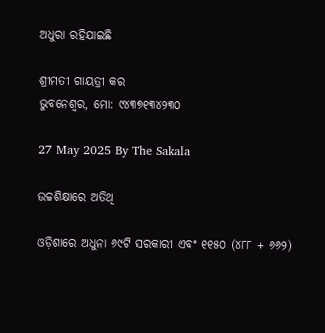ଅଧୁରା ରହିଯାଇଛି

ଶ୍ରୀମତୀ ଗାୟତ୍ରୀ କର
ଭୁବନେଶ୍ବର, ମୋ: ୯୪୩୭୧୩୪୨୩୦

27 May 2025 By The Sakala

ଉଚ୍ଚଶିକ୍ଷାରେ ଅତିଥି

ଓଡ଼ିଶାରେ ଅଧୁନା ୬୯ଟି ସରକାରୀ ଏବଂ ୧୧୫୦ (୪୮୮ + ୬୬୨)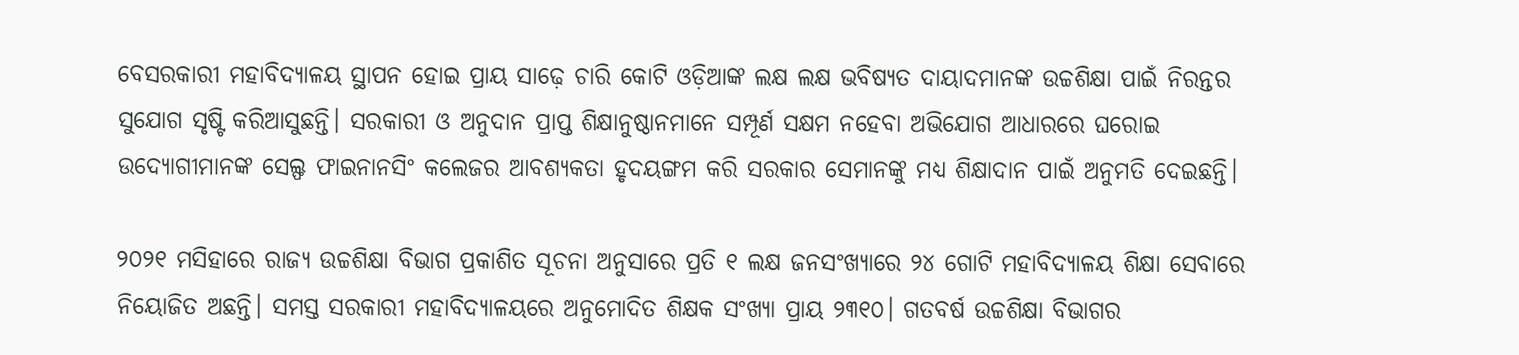ବେସରକାରୀ ମହାବିଦ୍ୟାଳୟ ସ୍ଥାପନ ହୋଇ ପ୍ରାୟ ସାଢ଼େ ଚାରି କୋଟି ଓଡ଼ିଆଙ୍କ ଲକ୍ଷ ଲକ୍ଷ ଭବିଷ୍ୟତ ଦାୟାଦମାନଙ୍କ ଉଚ୍ଚଶିକ୍ଷା ପାଇଁ ନିରନ୍ତର ସୁଯୋଗ ସୃଷ୍ଟି କରିଆସୁଛନ୍ତି। ସରକାରୀ ଓ ଅନୁଦାନ ପ୍ରାପ୍ତ ଶିକ୍ଷାନୁଷ୍ଠାନମାନେ ସମ୍ପୂର୍ଣ ସକ୍ଷମ ନହେବା ଅଭିଯୋଗ ଆଧାରରେ ଘରୋଇ ଉଦ୍ୟୋଗୀମାନଙ୍କ ସେଲ୍ଫ ଫାଇନାନସିଂ କଲେଜର ଆବଶ୍ୟକତା ହୃଦୟଙ୍ଗମ କରି ସରକାର ସେମାନଙ୍କୁ ମଧ୍ୟ ଶିକ୍ଷାଦାନ ପାଇଁ ଅନୁମତି ଦେଇଛନ୍ତି।

୨୦୨୧ ମସିହାରେ ରାଜ୍ୟ ଉଚ୍ଚଶିକ୍ଷା ବିଭାଗ ପ୍ରକାଶିତ ସୂଚନା ଅନୁସାରେ ପ୍ରତି ୧ ଲକ୍ଷ ଜନସଂଖ୍ୟାରେ ୨୪ ଗୋଟି ମହାବିଦ୍ୟାଳୟ ଶିକ୍ଷା ସେବାରେ ନିୟୋଜିତ ଅଛନ୍ତି। ସମସ୍ତ ସରକାରୀ ମହାବିଦ୍ୟାଳୟରେ ଅନୁମୋଦିତ ଶିକ୍ଷକ ସଂଖ୍ୟା ପ୍ରାୟ ୨୩୧୦। ଗତବର୍ଷ ଉଚ୍ଚଶିକ୍ଷା ବିଭାଗର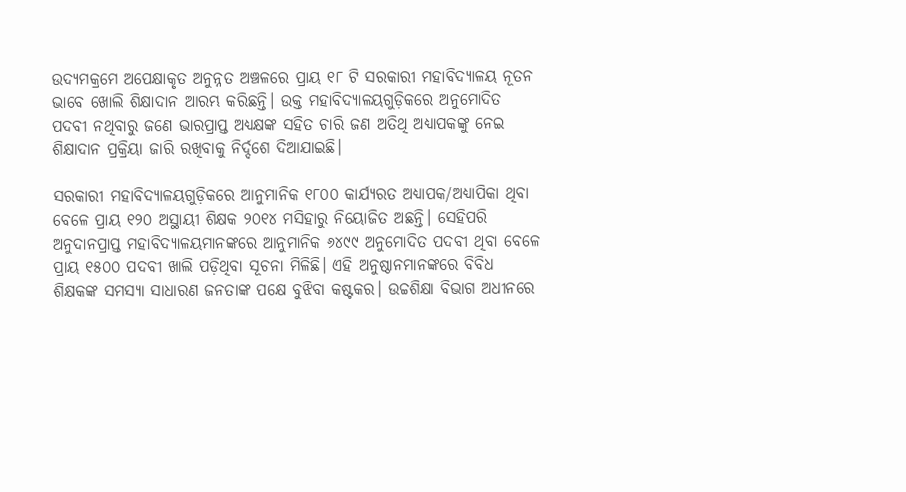ଉଦ୍ୟମକ୍ରମେ ଅପେକ୍ଷାକୃତ ଅନୁନ୍ନତ ଅଞ୍ଚଳରେ ପ୍ରାୟ ୧୮ ଟି ସରକାରୀ ମହାବିଦ୍ୟାଳୟ ନୂତନ ଭାବେ ଖୋଲି ଶିକ୍ଷାଦାନ ଆରମ୍ଭ କରିଛନ୍ତି। ଉକ୍ତ ମହାବିଦ୍ୟାଳୟଗୁଡ଼ିକରେ ଅନୁମୋଦିତ ପଦବୀ ନଥିବାରୁ ଜଣେ ଭାରପ୍ରାପ୍ତ ଅଧ୍ୟକ୍ଷଙ୍କ ସହିତ ଚାରି ଜଣ ଅତିଥି ଅଧ୍ୟାପକଙ୍କୁ ନେଇ ଶିକ୍ଷାଦାନ ପ୍ରକ୍ରିୟା ଜାରି ରଖିବାକୁ ନିର୍ଦ୍ଦଶେ ଦିଆଯାଇଛି।

ସରକାରୀ ମହାବିଦ୍ୟାଳୟଗୁଡ଼ିକରେ ଆନୁମାନିକ ୧୮୦୦ କାର୍ଯ୍ୟରତ ଅଧ୍ୟାପକ/ଅଧ୍ୟାପିକା ଥିବା ବେଳେ ପ୍ରାୟ ୧୨୦ ଅସ୍ଥାୟୀ ଶିକ୍ଷକ ୨୦୧୪ ମସିହାରୁ ନିୟୋଜିତ ଅଛନ୍ତି। ସେହିପରି ଅନୁଦାନପ୍ରାପ୍ତ ମହାବିଦ୍ୟାଳୟମାନଙ୍କରେ ଆନୁମାନିକ ୬୪୯୯ ଅନୁମୋଦିତ ପଦବୀ ଥିବା ବେଳେ ପ୍ରାୟ ୧୫୦୦ ପଦବୀ ଖାଲି ପଡ଼ିଥିବା ସୂଚନା ମିଳିଛି। ଏହି ଅନୁଷ୍ଠାନମାନଙ୍କରେ ବିବିଧ ଶିକ୍ଷକଙ୍କ ସମସ୍ୟା ସାଧାରଣ ଜନତାଙ୍କ ପକ୍ଷେ ବୁଝିବା କଷ୍ଟକର। ଉଚ୍ଚଶିକ୍ଷା ବିଭାଗ ଅଧୀନରେ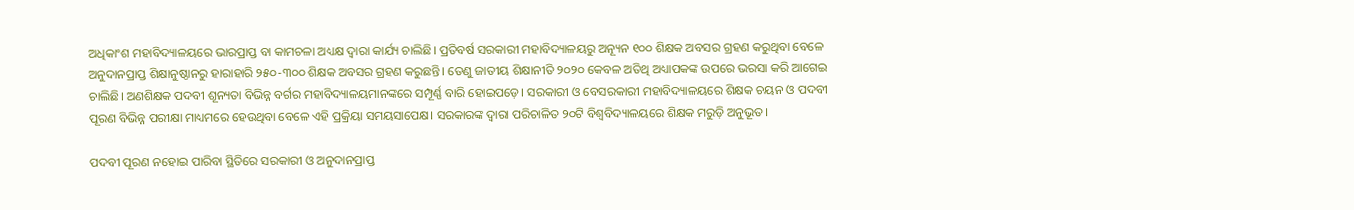ଅଧିକାଂଶ ମହାବିଦ୍ୟାଳୟରେ ଭାରପ୍ରାପ୍ତ ବା କାମଚଳା ଅଧ୍ୟକ୍ଷ ଦ୍ବାରା କାର୍ଯ୍ୟ ଚାଲିଛି। ପ୍ରତିବର୍ଷ ସରକାରୀ ମହାବିଦ୍ୟାଳୟରୁ ଅନ୍ୟୂନ ୧୦୦ ଶିକ୍ଷକ ଅବସର ଗ୍ରହଣ କରୁଥିବା ବେଳେ ଅନୁଦାନପ୍ରାପ୍ତ ଶିକ୍ଷାନୁଷ୍ଠାନରୁ ହାରାହାରି ୨୫୦-୩୦୦ ଶିକ୍ଷକ ଅବସର ଗ୍ରହଣ କରୁଛନ୍ତି। ତେଣୁ ଜାତୀୟ ଶିକ୍ଷାନୀତି ୨୦୨୦ କେବଳ ଅତିଥି ଅଧ୍ୟାପକଙ୍କ ଉପରେ ଭରସା କରି ଆଗେଇ ଚାଲିଛି। ଅଣଶିକ୍ଷକ ପଦବୀ ଶୂନ୍ୟତା ବିଭିନ୍ନ ବର୍ଗର ମହାବିଦ୍ୟାଳୟମାନଙ୍କରେ ସମ୍ପୂର୍ଣ୍ଣ ବାରି ହୋଇପଡ଼େ। ସରକାରୀ ଓ ବେସରକାରୀ ମହାବିଦ୍ୟାଳୟରେ ଶିକ୍ଷକ ଚୟନ ଓ ପଦବୀ ପୂରଣ ବିଭିନ୍ନ ପରୀକ୍ଷା ମାଧ୍ୟମରେ ହେଉଥିବା ବେଳେ ଏହି ପ୍ରକ୍ରିୟା ସମୟସାପେକ୍ଷ। ସରକାରଙ୍କ ଦ୍ବାରା ପରିଚାଳିତ ୨୦ଟି ବିଶ୍ବବିଦ୍ୟାଳୟରେ ଶିକ୍ଷକ ମରୁଡ଼ି ଅନୁଭୂତ।

ପଦବୀ ପୂରଣ ନହୋଇ ପାରିବା ସ୍ଥିତିରେ ସରକାରୀ ଓ ଅନୁଦାନପ୍ରାପ୍ତ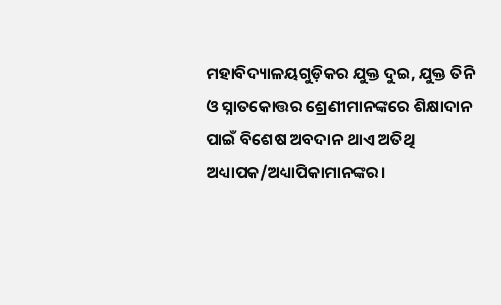ମହାବିଦ୍ୟାଳୟଗୁଡ଼ିକର ଯୁକ୍ତ ଦୁଇ, ଯୁକ୍ତ ତିନି ଓ ସ୍ନାତକୋତ୍ତର ଶ୍ରେଣୀମାନଙ୍କରେ ଶିକ୍ଷାଦାନ ପାଇଁ ବିଶେଷ ଅବଦାନ ଥାଏ ଅତିଥି ଅଧ୍ୟାପକ/ଅଧ୍ୟାପିକାମାନଙ୍କର।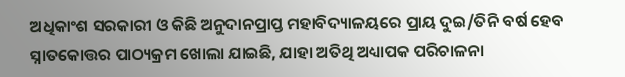ଅଧିକାଂଶ ସରକାରୀ ଓ କିଛି ଅନୁଦାନପ୍ରାପ୍ତ ମହାବିଦ୍ୟାଳୟରେ ପ୍ରାୟ ଦୁଇ/ତିନି ବର୍ଷ ହେବ ସ୍ନାତକୋତ୍ତର ପାଠ୍ୟକ୍ରମ ଖୋଲା ଯାଇଛି, ଯାହା ଅତିଥି ଅଧ୍ୟାପକ ପରିଚାଳନା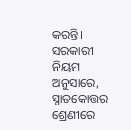କରନ୍ତି। ସରକାରୀ ନିୟମ ଅନୁସାରେ, ସ୍ନାତକୋତ୍ତର ଶ୍ରେଣୀରେ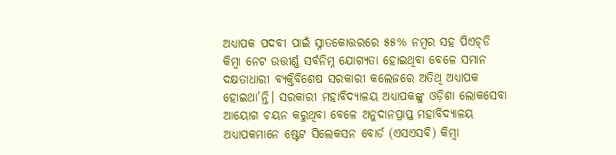ଅଧ୍ୟାପକ ପଦବୀ ପାଇଁ ସ୍ନାତକୋତ୍ତରରେ ୫୫% ନମ୍ବର ସହ ପିଏଚ୍‌ଡି କିମ୍ବା ନେଟ ଉତ୍ତୀର୍ଣ୍ଣ ସର୍ବନିମ୍ନ ଯୋଗ୍ୟତା ହୋଇଥିବା ବେଳେ ସମାନ ଦକ୍ଷତାଧାରୀ ବ୍ୟକ୍ତିବିଶେଷ ସରକାରୀ କଲେଜରେ ଅତିଥି ଅଧ୍ୟାପକ ହୋଇଥା’ନ୍ତି। ସରକାରୀ ମହାବିଦ୍ୟାଳୟ ଅଧ୍ୟାପକଙ୍କୁ ଓଡ଼ିଶା ଲୋକସେବା ଆୟୋଗ ଚୟନ କରୁଥିବା ବେଳେ ଅନୁଦାନପ୍ରାପ୍ତ ମହାବିଦ୍ୟାଳୟ ଅଧ୍ୟାପକମାନେ ଷ୍ଟେଟ ସିଲେକସନ ବୋର୍ଡ (ଏସଏସବି) କିମ୍ବା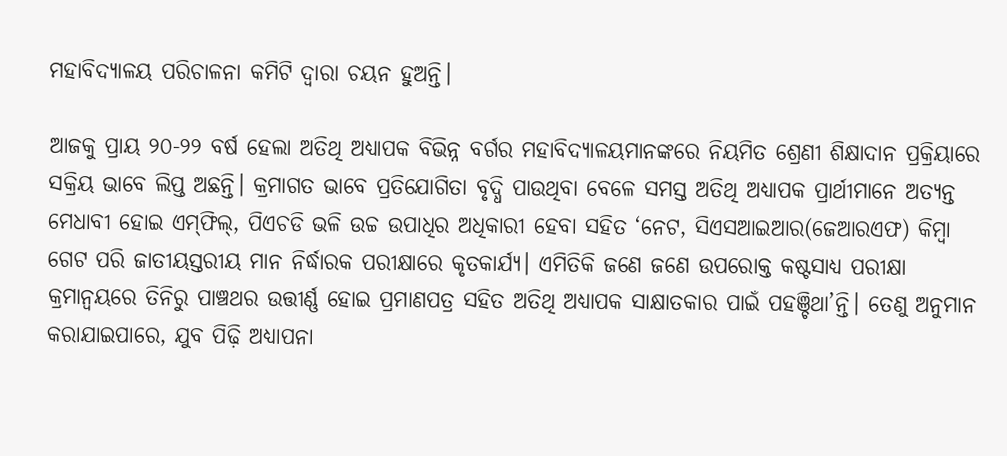ମହାବିଦ୍ୟାଳୟ ପରିଚାଳନା କମିଟି ଦ୍ବାରା ଚୟନ ହୁଅନ୍ତି।

ଆଜକୁ ପ୍ରାୟ ୨୦-୨୨ ବର୍ଷ ହେଲା ଅତିଥି ଅଧ୍ୟାପକ ବିଭିନ୍ନ ବର୍ଗର ମହାବିଦ୍ୟାଳୟମାନଙ୍କରେ ନିୟମିତ ଶ୍ରେଣୀ ଶିକ୍ଷାଦାନ ପ୍ରକ୍ରିୟାରେ ସକ୍ରିୟ ଭାବେ ଲିପ୍ତ ଅଛନ୍ତି। କ୍ରମାଗତ ଭାବେ ପ୍ରତିଯୋଗିତା ବୃଦ୍ଧି ପାଉଥିବା ବେଳେ ସମସ୍ତ ଅତିଥି ଅଧ୍ୟାପକ ପ୍ରାର୍ଥୀମାନେ ଅତ୍ୟନ୍ତ ମେଧାବୀ ହୋଇ ଏମ୍‌ଫିଲ୍‌, ପିଏଚଡି ଭଳି ଉଚ୍ଚ ଉପାଧିର ଅଧିକାରୀ ହେବା ସହିତ ‘ନେଟ, ସିଏସଆଇଆର(ଜେଆରଏଫ) କିମ୍ବା ଗେଟ ପରି ଜାତୀୟସ୍ତରୀୟ ମାନ ନିର୍ଦ୍ଧାରକ ପରୀକ୍ଷାରେ କୃତକାର୍ଯ୍ୟ। ଏମିତିକି ଜଣେ ଜଣେ ଉପରୋକ୍ତ କଷ୍ଟସାଧ୍ୟ ପରୀକ୍ଷା କ୍ରମାନ୍ୱୟରେ ତିନିରୁ ପାଞ୍ଚଥର ଉତ୍ତୀର୍ଣ୍ଣ ହୋଇ ପ୍ରମାଣପତ୍ର ସହିତ ଅତିଥି ଅଧ୍ୟାପକ ସାକ୍ଷାତକାର ପାଇଁ ପହଞ୍ଚିଥା’ନ୍ତି। ତେଣୁ ଅନୁମାନ କରାଯାଇପାରେ, ଯୁବ ପିଢ଼ି ଅଧ୍ୟାପନା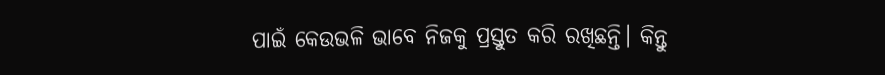ପାଇଁ କେଉଭଳି ଭାବେ ନିଜକୁ ପ୍ରସ୍ତୁତ କରି ରଖିଛନ୍ତି। କିନ୍ତୁ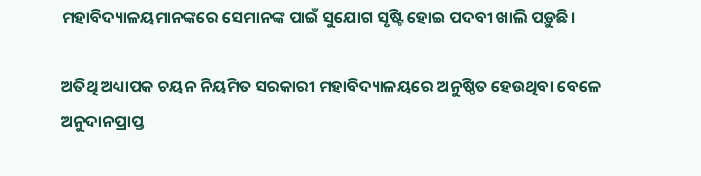ମହାବିଦ୍ୟାଳୟମାନଙ୍କରେ ସେମାନଙ୍କ ପାଇଁ ସୁଯୋଗ ସୃଷ୍ଟି ହୋଇ ପଦବୀ ଖାଲି ପଡ଼ୁଛି।

ଅତିଥି ଅଧ୍ୟାପକ ଚୟନ ନିୟମିତ ସରକାରୀ ମହାବିଦ୍ୟାଳୟରେ ଅନୁଷ୍ଠିତ ହେଉଥିବା ବେଳେ ଅନୁଦାନପ୍ରାପ୍ତ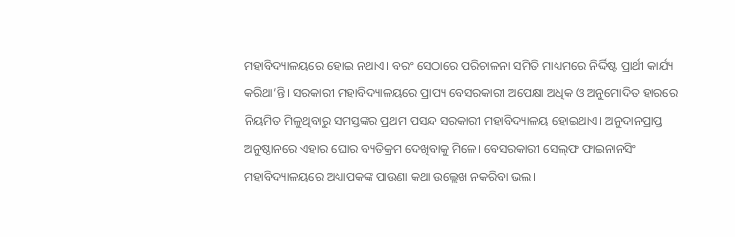ମହାବିଦ୍ୟାଳୟରେ ହୋଇ ନଥାଏ। ବରଂ ସେଠାରେ ପରିଚାଳନା ସମିତି ମାଧ୍ୟମରେ ନିର୍ଦ୍ଦିଷ୍ଟ ପ୍ରାର୍ଥୀ କାର୍ଯ୍ୟ କରିଥା’ନ୍ତି। ସରକାରୀ ମହାବିଦ୍ୟାଳୟରେ ପ୍ରାପ୍ୟ ବେସରକାରୀ ଅପେକ୍ଷା ଅଧିକ ଓ ଅନୁମୋଦିତ ହାରରେ ନିୟମିତ ମିଳୁଥିବାରୁ ସମସ୍ତଙ୍କର ପ୍ରଥମ ପସନ୍ଦ ସରକାରୀ ମହାବିଦ୍ୟାଳୟ ହୋଇଥାଏ। ଅନୁଦାନପ୍ରାପ୍ତ ଅନୁଷ୍ଠାନରେ ଏହାର ଘୋର ବ୍ୟତିକ୍ରମ ଦେଖିବାକୁ ମିଳେ। ବେସରକାରୀ ସେଲ୍‌ଫ ଫାଇନାନସିଂ ମହାବିଦ୍ୟାଳୟରେ ଅଧ୍ୟାପକଙ୍କ ପାଉଣା କଥା ଉଲ୍ଲେଖ ନକରିବା ଭଲ।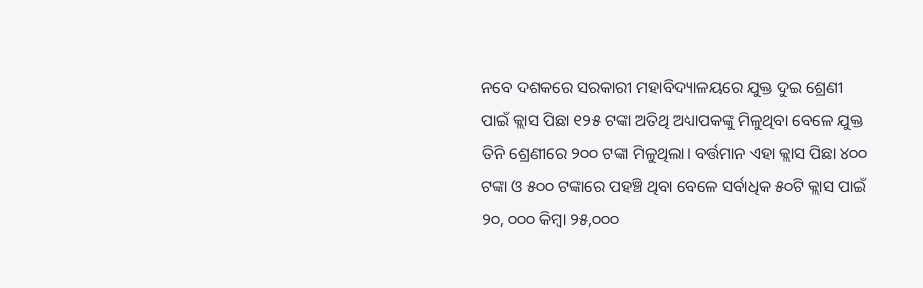ନବେ ଦଶକରେ ସରକାରୀ ମହାବିଦ୍ୟାଳୟରେ ଯୁକ୍ତ ଦୁଇ ଶ୍ରେଣୀ ପାଇଁ କ୍ଲାସ ପିଛା ୧୨୫ ଟଙ୍କା ଅତିଥି ଅଧ୍ୟାପକଙ୍କୁ ମିଳୁଥିବା ବେଳେ ଯୁକ୍ତ ତିନି ଶ୍ରେଣୀରେ ୨୦୦ ଟଙ୍କା ମିଳୁଥିଲା। ବର୍ତ୍ତମାନ ଏହା କ୍ଲାସ ପିଛା ୪୦୦ ଟଙ୍କା ଓ ୫୦୦ ଟଙ୍କାରେ ପହଞ୍ଚି ଥିବା ବେଳେ ସର୍ବାଧିକ ୫୦ଟି କ୍ଲାସ ପାଇଁ ୨୦, ୦୦୦ କିମ୍ବା ୨୫,୦୦୦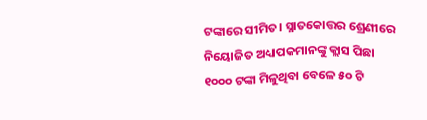ଟଙ୍କାରେ ସୀମିତ। ସ୍ନାତକୋତ୍ତର ଶ୍ରେଣୀରେ ନିୟୋଜିତ ଅଧ୍ୟାପକମାନଙ୍କୁ କ୍ଲାସ ପିଛା ୧୦୦୦ ଟଙ୍କା ମିଳୁଥିବା ବେଳେ ୫୦ ଟି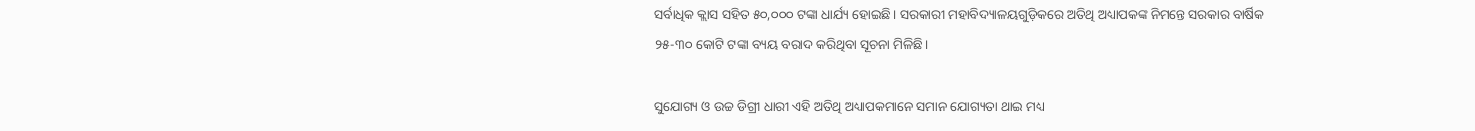ସର୍ବାଧିକ କ୍ଲାସ ସହିତ ୫୦,୦୦୦ ଟଙ୍କା ଧାର୍ଯ୍ୟ ହୋଇଛି। ସରକାରୀ ମହାବିଦ୍ୟାଳୟଗୁଡ଼ିକରେ ଅତିଥି ଅଧ୍ୟାପକଙ୍କ ନିମନ୍ତେ ସରକାର ବାର୍ଷିକ ୨୫-୩୦ କୋଟି ଟଙ୍କା ବ୍ୟୟ ବରାଦ କରିଥିବା ସୂଚନା ମିଳିଛି।

ସୁଯୋଗ୍ୟ ଓ ଉଚ୍ଚ ଡିଗ୍ରୀ ଧାରୀ ଏହି ଅତିଥି ଅଧ୍ୟାପକମାନେ ସମାନ ଯୋଗ୍ୟତା ଥାଇ ମଧ୍ୟ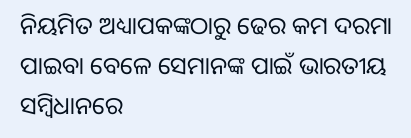ନିୟମିତ ଅଧ୍ୟାପକଙ୍କଠାରୁ ଢେର କମ ଦରମା ପାଇବା ବେଳେ ସେମାନଙ୍କ ପାଇଁ ଭାରତୀୟ ସମ୍ବିଧାନରେ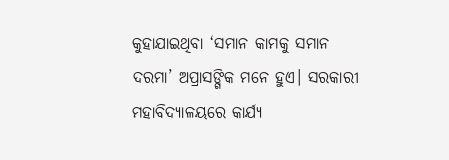କୁହାଯାଇଥିବା ‘ସମାନ କାମକୁ ସମାନ ଦରମା’ ଅପ୍ରାସଙ୍ଗିକ ମନେ ହୁଏ। ସରକାରୀ ମହାବିଦ୍ୟାଳୟରେ କାର୍ଯ୍ୟ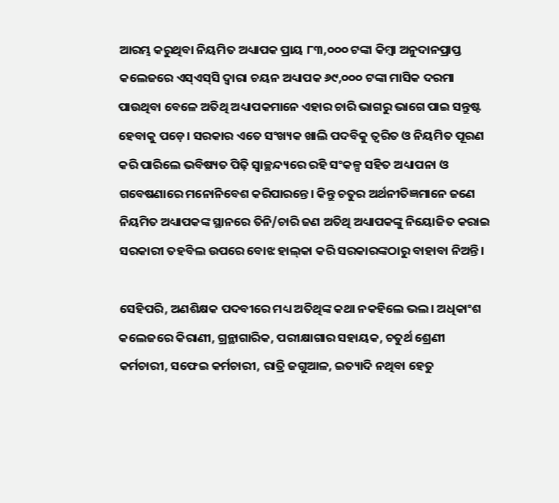ଆରମ୍ଭ କରୁଥିବା ନିୟମିତ ଅଧ୍ୟାପକ ପ୍ରାୟ ୮୩,୦୦୦ ଟଙ୍କା କିମ୍ବା ଅନୁଦାନପ୍ରାପ୍ତ କଲେଜରେ ଏସ୍ଏସ୍‌ସି ଦ୍ବାରା ଚୟନ ଅଧ୍ୟାପକ ୬୯,୦୦୦ ଟଙ୍କା ମାସିକ ଦରମା ପାଉଥିବା ବେଳେ ଅତିଥି ଅଧ୍ୟାପକମାନେ ଏହାର ଚାରି ଭାଗରୁ ଭାଗେ ପାଇ ସନ୍ତୁଷ୍ଟ ହେବାକୁ ପଡ଼େ। ସରକାର ଏତେ ସଂଖ୍ୟକ ଖାଲି ପଦବିକୁ ତ୍ବରିତ ଓ ନିୟମିତ ପୂରଣ କରି ପାରିଲେ ଭବିଷ୍ୟତ ପିଢ଼ି ସ୍ୱାଚ୍ଛନ୍ଦ୍ୟରେ ରହି ସଂକଳ୍ପ ସହିତ ଅଧ୍ୟାପନା ଓ ଗବେଷଣାରେ ମନୋନିବେଶ କରିପାରନ୍ତେ। କିନ୍ତୁ ଚତୁର ଅର୍ଥନୀତିଜ୍ଞମାନେ ଜଣେ ନିୟମିତ ଅଧ୍ୟାପକଙ୍କ ସ୍ଥାନରେ ତିନି/ଚାରି ଜଣ ଅତିଥି ଅଧ୍ୟାପକଙ୍କୁ ନିୟୋଜିତ କରାଇ ସରକାରୀ ତହବିଲ ଉପରେ ବୋଝ ହାଲ୍‌କା କରି ସରକାରଙ୍କଠାରୁ ବାହାବା ନିଅନ୍ତି।

ସେହିପରି, ଅଣଶିକ୍ଷକ ପଦବୀରେ ମଧ୍ୟ ଅତିଥିଙ୍କ କଥା ନକହିଲେ ଭଲ। ଅଧିକାଂଶ କଲେଜରେ କିରାଣୀ, ଗ୍ରନ୍ଥାଗାରିକ, ପରୀକ୍ଷାଗାର ସହାୟକ, ଚତୁର୍ଥ ଶ୍ରେଣୀ କର୍ମଚାରୀ, ସଫେଇ କର୍ମଚାରୀ, ରାତ୍ରି ଜଗୁଆଳ, ଇତ୍ୟାଦି ନଥିବା ହେତୁ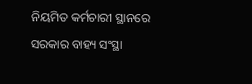ନିୟମିତ କର୍ମଚାରୀ ସ୍ଥାନରେ ସରକାର ବାହ୍ୟ ସଂସ୍ଥା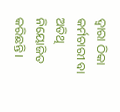ଦ୍ବାରା ଠିକା କର୍ମଚାରୀ ବା ଅତିଥି ନିୟୋଜିତ କରିଛନ୍ତି।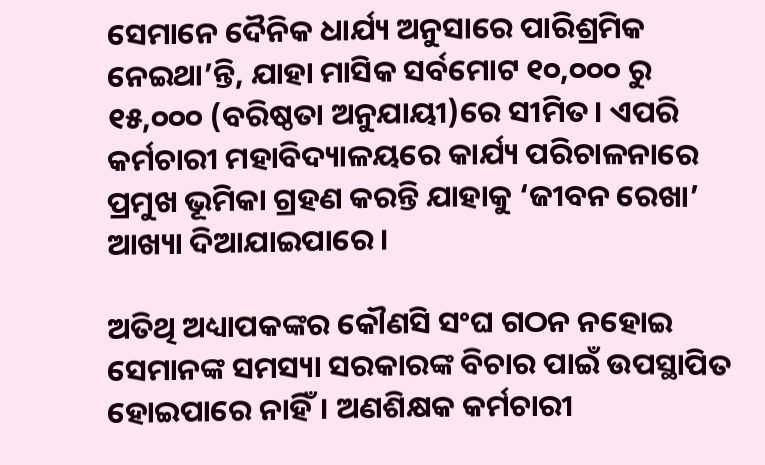ସେମାନେ ଦୈନିକ ଧାର୍ଯ୍ୟ ଅନୁସାରେ ପାରିଶ୍ରମିକ ନେଇଥା’ନ୍ତି, ଯାହା ମାସିକ ସର୍ବମୋଟ ୧୦,୦୦୦ ରୁ ୧୫,୦୦୦ (ବରିଷ୍ଠତା ଅନୁଯାୟୀ)ରେ ସୀମିତ। ଏପରି କର୍ମଚାରୀ ମହାବିଦ୍ୟାଳୟରେ କାର୍ଯ୍ୟ ପରିଚାଳନାରେ ପ୍ରମୁଖ ଭୂମିକା ଗ୍ରହଣ କରନ୍ତି ଯାହାକୁ ‘ଜୀବନ ରେଖା’ ଆଖ୍ୟା ଦିଆଯାଇପାରେ।

ଅତିଥି ଅଧ୍ୟାପକଙ୍କର କୌଣସି ସଂଘ ଗଠନ ନହୋଇ ସେମାନଙ୍କ ସମସ୍ୟା ସରକାରଙ୍କ ବିଚାର ପାଇଁ ଉପସ୍ଥାପିତ ହୋଇପାରେ ନାହିଁ। ଅଣଶିକ୍ଷକ କର୍ମଚାରୀ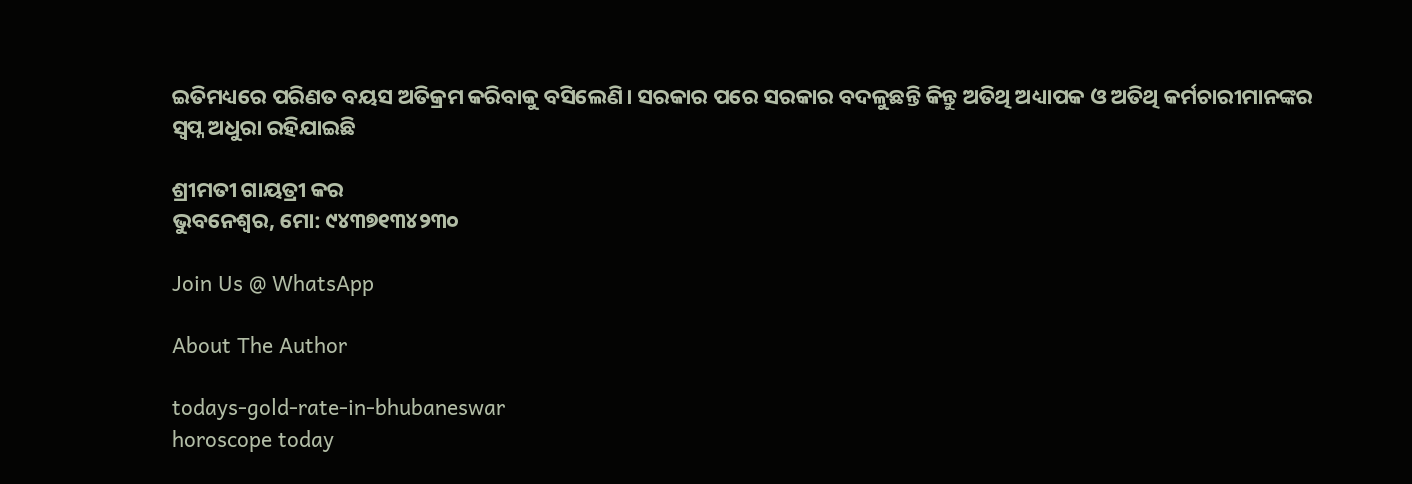ଇତିମଧ୍ୟରେ ପରିଣତ ବୟସ ଅତିକ୍ରମ କରିବାକୁ ବସିଲେଣି। ସରକାର ପରେ ସରକାର ବଦଳୁଛନ୍ତି କିନ୍ତୁ ଅତିଥି ଅଧ୍ୟାପକ ଓ ଅତିଥି କର୍ମଚାରୀମାନଙ୍କର ସ୍ୱପ୍ନ ଅଧୁରା ରହିଯାଇଛି

ଶ୍ରୀମତୀ ଗାୟତ୍ରୀ କର
ଭୁବନେଶ୍ବର, ମୋ: ୯୪୩୭୧୩୪୨୩୦

Join Us @ WhatsApp

About The Author

todays-gold-rate-in-bhubaneswar
horoscope today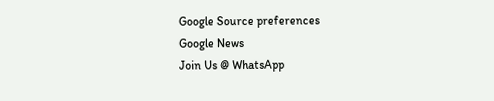Google Source preferences
Google News
Join Us @ WhatsApp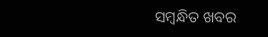ସମ୍ବନ୍ଧିତ ଖବର